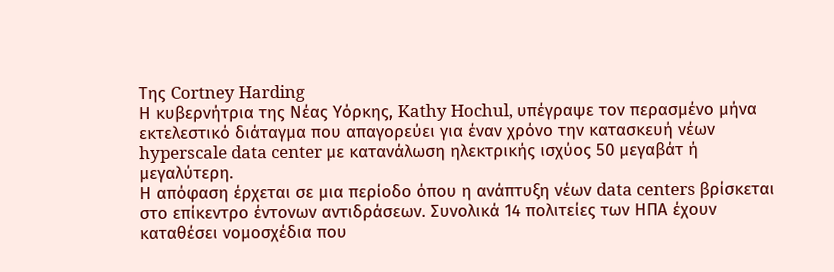Της Cortney Harding
Η κυβερνήτρια της Νέας Υόρκης, Kathy Hochul, υπέγραψε τον περασμένο μήνα εκτελεστικό διάταγμα που απαγορεύει για έναν χρόνο την κατασκευή νέων hyperscale data center με κατανάλωση ηλεκτρικής ισχύος 50 μεγαβάτ ή μεγαλύτερη.
Η απόφαση έρχεται σε μια περίοδο όπου η ανάπτυξη νέων data centers βρίσκεται στο επίκεντρο έντονων αντιδράσεων. Συνολικά 14 πολιτείες των ΗΠΑ έχουν καταθέσει νομοσχέδια που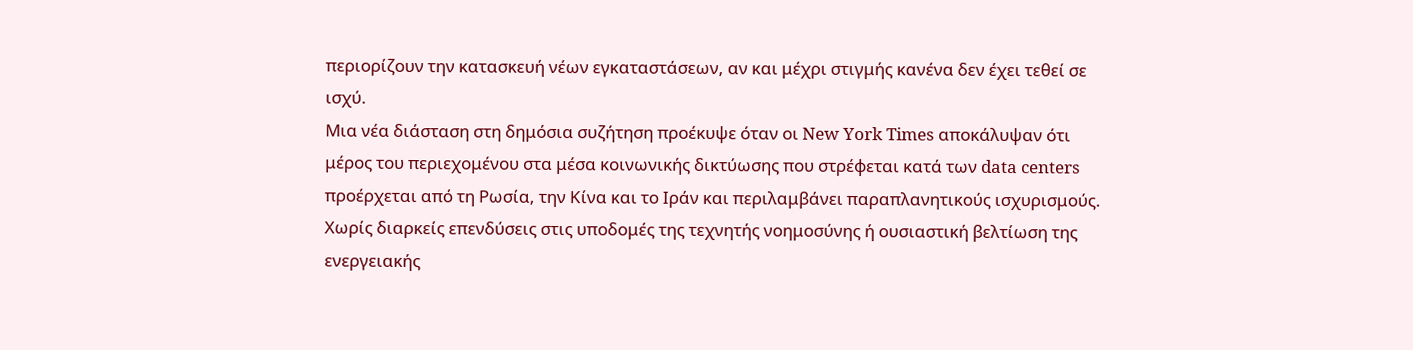περιορίζουν την κατασκευή νέων εγκαταστάσεων, αν και μέχρι στιγμής κανένα δεν έχει τεθεί σε ισχύ.
Μια νέα διάσταση στη δημόσια συζήτηση προέκυψε όταν οι New York Times αποκάλυψαν ότι μέρος του περιεχομένου στα μέσα κοινωνικής δικτύωσης που στρέφεται κατά των data centers προέρχεται από τη Ρωσία, την Κίνα και το Ιράν και περιλαμβάνει παραπλανητικούς ισχυρισμούς.
Χωρίς διαρκείς επενδύσεις στις υποδομές της τεχνητής νοημοσύνης ή ουσιαστική βελτίωση της ενεργειακής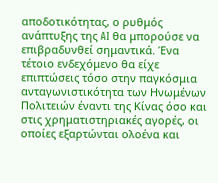αποδοτικότητας, ο ρυθμός ανάπτυξης της AI θα μπορούσε να επιβραδυνθεί σημαντικά. Ένα τέτοιο ενδεχόμενο θα είχε επιπτώσεις τόσο στην παγκόσμια ανταγωνιστικότητα των Ηνωμένων Πολιτειών έναντι της Κίνας όσο και στις χρηματιστηριακές αγορές, οι οποίες εξαρτώνται ολοένα και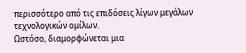περισσότερο από τις επιδόσεις λίγων μεγάλων τεχνολογικών ομίλων.
Ωστόσο, διαμορφώνεται μια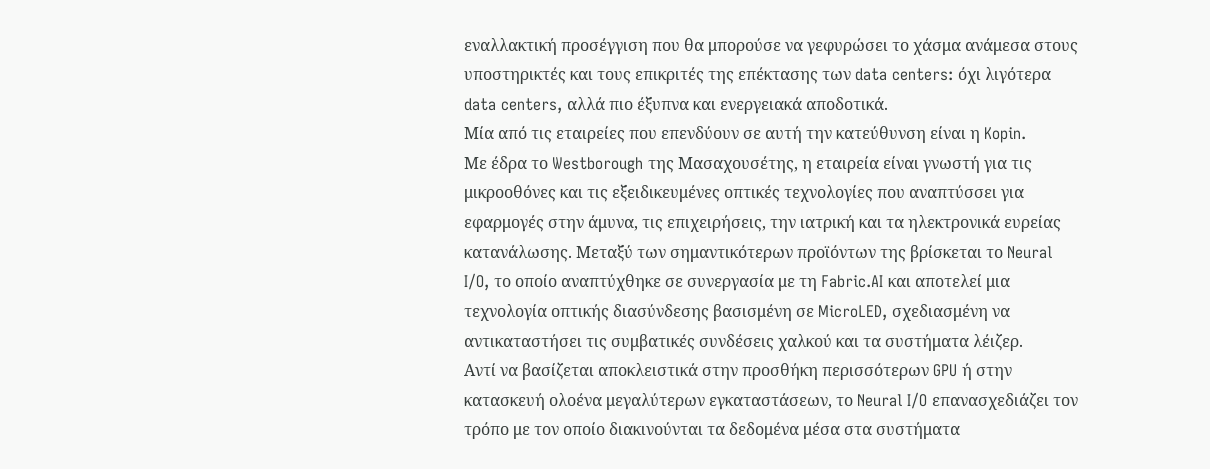εναλλακτική προσέγγιση που θα μπορούσε να γεφυρώσει το χάσμα ανάμεσα στους υποστηρικτές και τους επικριτές της επέκτασης των data centers: όχι λιγότερα data centers, αλλά πιο έξυπνα και ενεργειακά αποδοτικά.
Μία από τις εταιρείες που επενδύουν σε αυτή την κατεύθυνση είναι η Kopin.
Με έδρα το Westborough της Μασαχουσέτης, η εταιρεία είναι γνωστή για τις μικροοθόνες και τις εξειδικευμένες οπτικές τεχνολογίες που αναπτύσσει για εφαρμογές στην άμυνα, τις επιχειρήσεις, την ιατρική και τα ηλεκτρονικά ευρείας κατανάλωσης. Μεταξύ των σημαντικότερων προϊόντων της βρίσκεται το Neural I/O, το οποίο αναπτύχθηκε σε συνεργασία με τη Fabric.AI και αποτελεί μια τεχνολογία οπτικής διασύνδεσης βασισμένη σε MicroLED, σχεδιασμένη να αντικαταστήσει τις συμβατικές συνδέσεις χαλκού και τα συστήματα λέιζερ.
Αντί να βασίζεται αποκλειστικά στην προσθήκη περισσότερων GPU ή στην κατασκευή ολοένα μεγαλύτερων εγκαταστάσεων, το Neural I/O επανασχεδιάζει τον τρόπο με τον οποίο διακινούνται τα δεδομένα μέσα στα συστήματα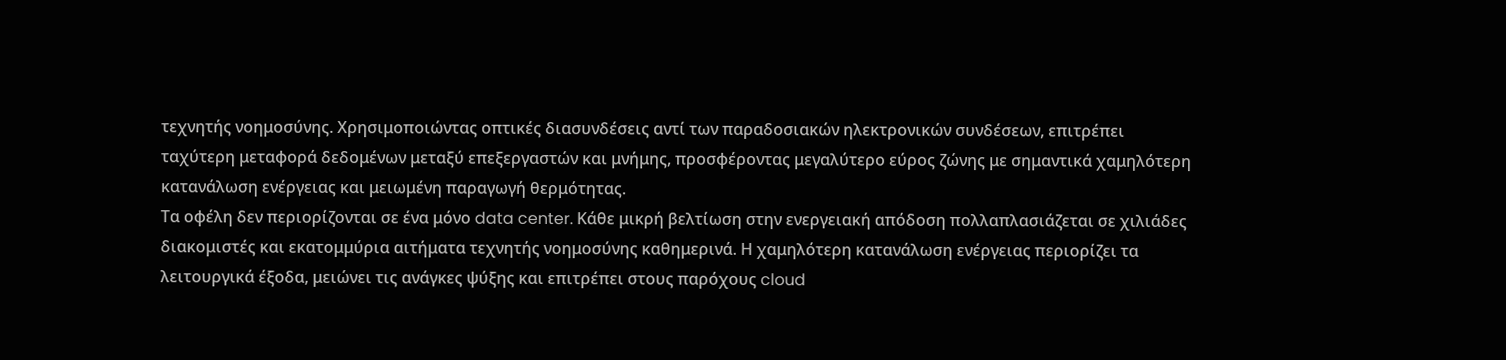τεχνητής νοημοσύνης. Χρησιμοποιώντας οπτικές διασυνδέσεις αντί των παραδοσιακών ηλεκτρονικών συνδέσεων, επιτρέπει ταχύτερη μεταφορά δεδομένων μεταξύ επεξεργαστών και μνήμης, προσφέροντας μεγαλύτερο εύρος ζώνης με σημαντικά χαμηλότερη κατανάλωση ενέργειας και μειωμένη παραγωγή θερμότητας.
Τα οφέλη δεν περιορίζονται σε ένα μόνο data center. Κάθε μικρή βελτίωση στην ενεργειακή απόδοση πολλαπλασιάζεται σε χιλιάδες διακομιστές και εκατομμύρια αιτήματα τεχνητής νοημοσύνης καθημερινά. Η χαμηλότερη κατανάλωση ενέργειας περιορίζει τα λειτουργικά έξοδα, μειώνει τις ανάγκες ψύξης και επιτρέπει στους παρόχους cloud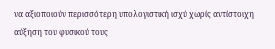να αξιοποιούν περισσότερη υπολογιστική ισχύ χωρίς αντίστοιχη αύξηση του φυσικού τους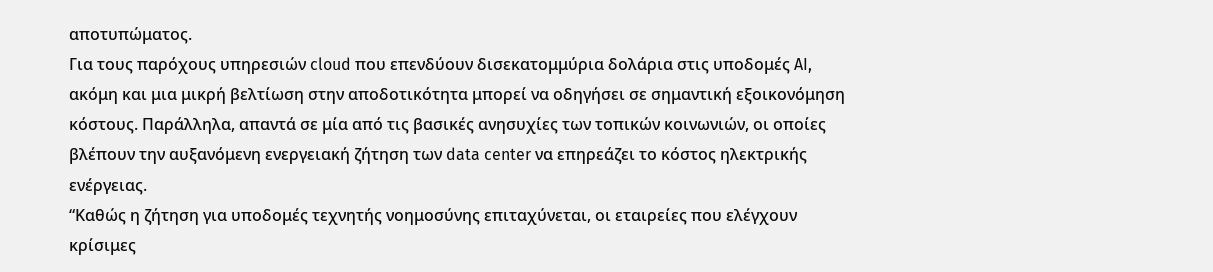αποτυπώματος.
Για τους παρόχους υπηρεσιών cloud που επενδύουν δισεκατομμύρια δολάρια στις υποδομές AI, ακόμη και μια μικρή βελτίωση στην αποδοτικότητα μπορεί να οδηγήσει σε σημαντική εξοικονόμηση κόστους. Παράλληλα, απαντά σε μία από τις βασικές ανησυχίες των τοπικών κοινωνιών, οι οποίες βλέπουν την αυξανόμενη ενεργειακή ζήτηση των data center να επηρεάζει το κόστος ηλεκτρικής ενέργειας.
“Καθώς η ζήτηση για υποδομές τεχνητής νοημοσύνης επιταχύνεται, οι εταιρείες που ελέγχουν κρίσιμες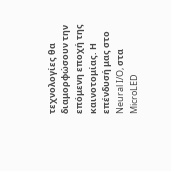τεχνολογίες θα διαμορφώσουν την επόμενη εποχή της καινοτομίας. Η επένδυσή μας στο Neural I/O, στα MicroLED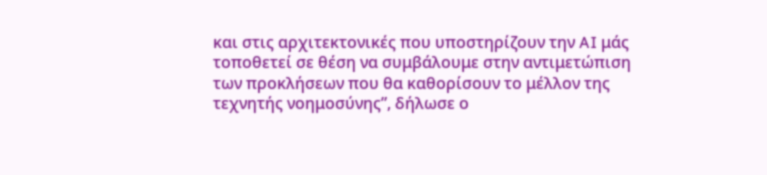και στις αρχιτεκτονικές που υποστηρίζουν την AI μάς τοποθετεί σε θέση να συμβάλουμε στην αντιμετώπιση των προκλήσεων που θα καθορίσουν το μέλλον της τεχνητής νοημοσύνης”, δήλωσε ο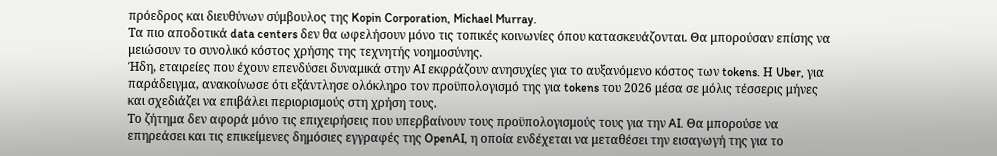πρόεδρος και διευθύνων σύμβουλος της Kopin Corporation, Michael Murray.
Τα πιο αποδοτικά data centers δεν θα ωφελήσουν μόνο τις τοπικές κοινωνίες όπου κατασκευάζονται. Θα μπορούσαν επίσης να μειώσουν το συνολικό κόστος χρήσης της τεχνητής νοημοσύνης.
Ήδη, εταιρείες που έχουν επενδύσει δυναμικά στην AI εκφράζουν ανησυχίες για το αυξανόμενο κόστος των tokens. Η Uber, για παράδειγμα, ανακοίνωσε ότι εξάντλησε ολόκληρο τον προϋπολογισμό της για tokens του 2026 μέσα σε μόλις τέσσερις μήνες και σχεδιάζει να επιβάλει περιορισμούς στη χρήση τους.
Το ζήτημα δεν αφορά μόνο τις επιχειρήσεις που υπερβαίνουν τους προϋπολογισμούς τους για την AI. Θα μπορούσε να επηρεάσει και τις επικείμενες δημόσιες εγγραφές της OpenAI, η οποία ενδέχεται να μεταθέσει την εισαγωγή της για το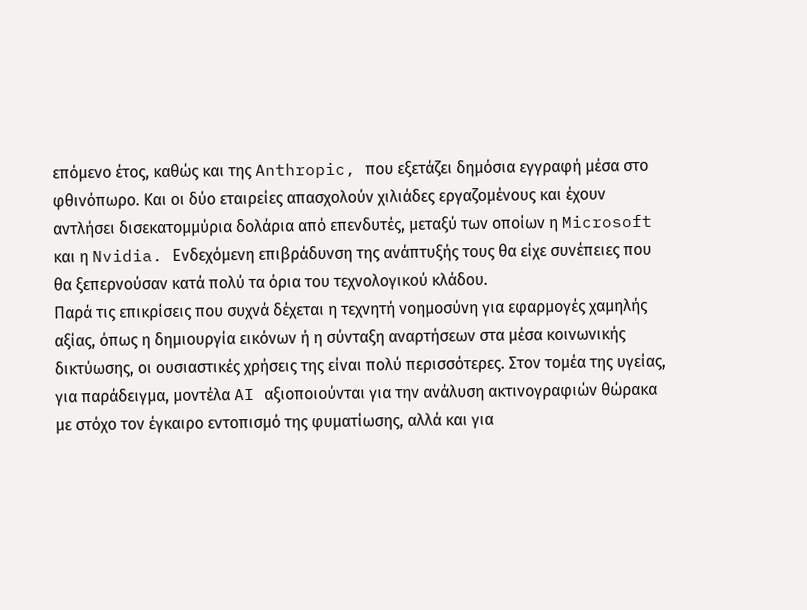επόμενο έτος, καθώς και της Anthropic, που εξετάζει δημόσια εγγραφή μέσα στο φθινόπωρο. Και οι δύο εταιρείες απασχολούν χιλιάδες εργαζομένους και έχουν αντλήσει δισεκατομμύρια δολάρια από επενδυτές, μεταξύ των οποίων η Microsoft και η Nvidia. Ενδεχόμενη επιβράδυνση της ανάπτυξής τους θα είχε συνέπειες που θα ξεπερνούσαν κατά πολύ τα όρια του τεχνολογικού κλάδου.
Παρά τις επικρίσεις που συχνά δέχεται η τεχνητή νοημοσύνη για εφαρμογές χαμηλής αξίας, όπως η δημιουργία εικόνων ή η σύνταξη αναρτήσεων στα μέσα κοινωνικής δικτύωσης, οι ουσιαστικές χρήσεις της είναι πολύ περισσότερες. Στον τομέα της υγείας, για παράδειγμα, μοντέλα AI αξιοποιούνται για την ανάλυση ακτινογραφιών θώρακα με στόχο τον έγκαιρο εντοπισμό της φυματίωσης, αλλά και για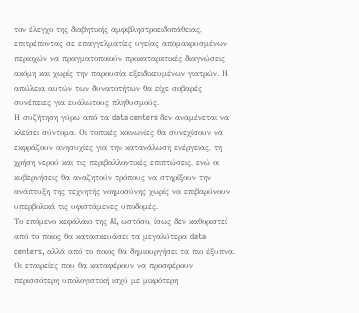τον έλεγχο της διαβητικής αμφιβληστροειδοπάθειας, επιτρέποντας σε επαγγελματίες υγείας απομακρυσμένων περιοχών να πραγματοποιούν προκαταρκτικές διαγνώσεις ακόμη και χωρίς την παρουσία εξειδικευμένων γιατρών. Η απώλεια αυτών των δυνατοτήτων θα είχε σοβαρές συνέπειες για ευάλωτους πληθυσμούς.
Η συζήτηση γύρω από τα data centers δεν αναμένεται να κλείσει σύντομα. Οι τοπικές κοινωνίες θα συνεχίσουν να εκφράζουν ανησυχίες για την κατανάλωση ενέργειας, τη χρήση νερού και τις περιβαλλοντικές επιπτώσεις, ενώ οι κυβερνήσεις θα αναζητούν τρόπους να στηρίξουν την ανάπτυξη της τεχνητής νοημοσύνης χωρίς να επιβαρύνουν υπερβολικά τις υφιστάμενες υποδομές.
Το επόμενο κεφάλαιο της AI, ωστόσο, ίσως δεν καθοριστεί από το ποιος θα κατασκευάσει τα μεγαλύτερα data centers, αλλά από το ποιος θα δημιουργήσει τα πιο έξυπνα. Οι εταιρείες που θα καταφέρουν να προσφέρουν περισσότερη υπολογιστική ισχύ με μικρότερη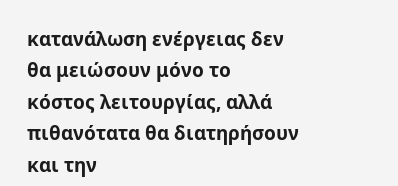κατανάλωση ενέργειας δεν θα μειώσουν μόνο το κόστος λειτουργίας, αλλά πιθανότατα θα διατηρήσουν και την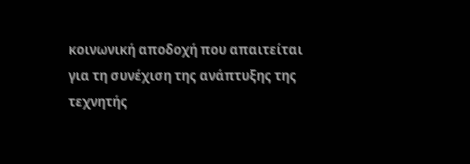κοινωνική αποδοχή που απαιτείται για τη συνέχιση της ανάπτυξης της τεχνητής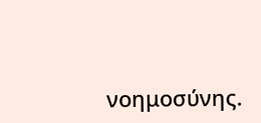νοημοσύνης.